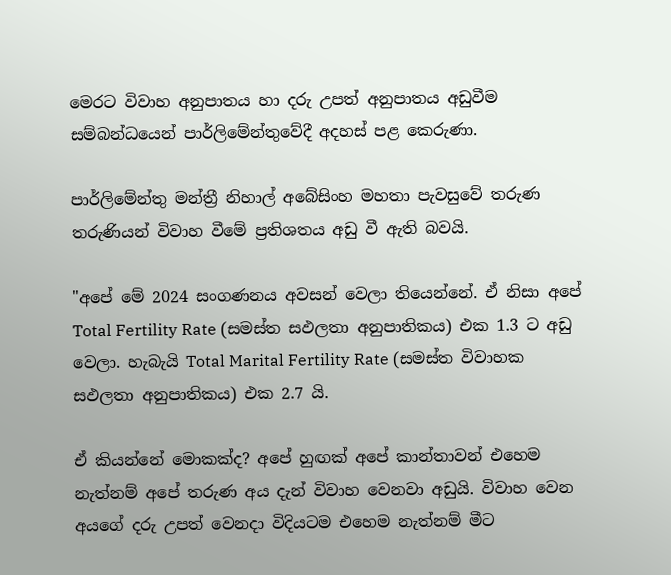මෙරට විවාහ අනුපාතය හා දරු උපත් අනුපාතය අඩුවීම සම්බන්ධයෙන් පාර්ලිමේන්තුවේදී අදහස් පළ කෙරුණා.

පාර්ලිමේන්තු මන්ත්‍රී නිහාල් අබේසිංහ මහතා පැවසුවේ තරුණ තරුණියන් විවාහ වීමේ ප්‍රතිශතය අඩු වී ඇති බවයි.

"අපේ මේ 2024 සංගණනය අවසන් වෙලා තියෙන්නේ. ඒ නිසා අපේ Total Fertility Rate (සමස්ත සඵලතා අනුපාතිකය) එක 1.3 ට අඩු වෙලා. හැබැයි Total Marital Fertility Rate (සමස්ත විවාහක සඵලතා අනුපාතිකය) එක 2.7 යි.

ඒ කියන්නේ මොකක්ද? අපේ හුඟක් අපේ කාන්තාවන් එහෙම නැත්නම් අපේ තරුණ අය දැන් විවාහ වෙනවා අඩුයි. විවාහ වෙන අයගේ දරු උපත් වෙනදා විදියටම එහෙම නැත්නම් මීට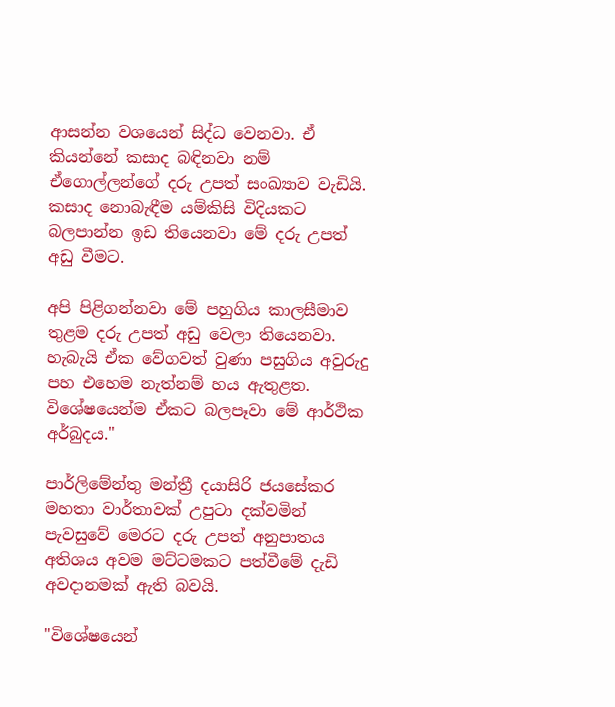ආසන්න වශයෙන් සිද්ධ වෙනවා. ඒ කියන්නේ කසාද බඳිනවා නම් ඒගොල්ලන්ගේ දරු උපත් සංඛ්‍යාව වැඩියි. කසාද නොබැඳීම යම්කිසි විදියකට බලපාන්න ඉඩ තියෙනවා මේ දරු උපත් අඩු වීමට.

අපි පිළිගන්නවා මේ පහුගිය කාලසීමාව තුළම දරු උපත් අඩු වෙලා තියෙනවා. හැබැයි ඒක වේගවත් වුණා පසුගිය අවුරුදු පහ එහෙම නැත්නම් හය ඇතුළත. විශේෂයෙන්ම ඒකට බලපෑවා මේ ආර්ථික අර්බුදය."

පාර්ලිමේන්තු මන්ත්‍රී දයාසිරි ජයසේකර මහතා වාර්තාවක් උපුටා දක්වමින් පැවසුවේ මෙරට දරු උපත් අනුපාතය අතිශය අවම මට්ටමකට පත්වීමේ දැඩි අවදානමක් ඇති බවයි.

"විශේෂයෙන්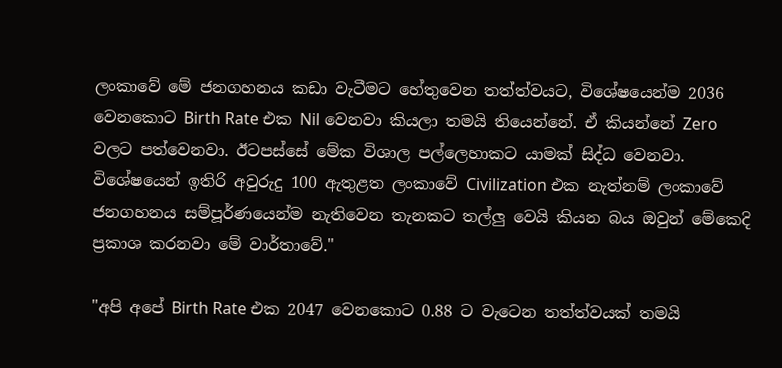ලංකාවේ මේ ජනගහනය කඩා වැටීමට හේතුවෙන තත්ත්වයට, විශේෂයෙන්ම 2036 වෙනකොට Birth Rate එක Nil වෙනවා කියලා තමයි තියෙන්නේ. ඒ කියන්නේ Zero වලට පත්වෙනවා. ඊටපස්සේ මේක විශාල පල්ලෙහාකට යාමක් සිද්ධ වෙනවා. විශේෂයෙන් ඉතිරි අවුරුදු 100 ඇතුළත ලංකාවේ Civilization එක නැත්නම් ලංකාවේ ජනගහනය සම්පූර්ණයෙන්ම නැතිවෙන තැනකට තල්ලු වෙයි කියන බය ඔවුන් මේකෙදි ප්‍රකාශ කරනවා මේ වාර්තාවේ."

"අපි අපේ Birth Rate එක 2047 වෙනකොට 0.88 ට වැටෙන තත්ත්වයක් තමයි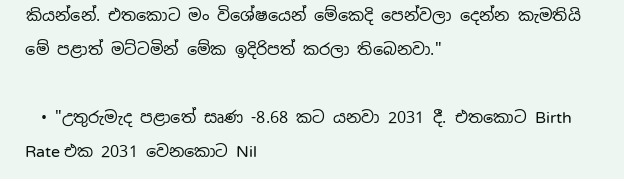කියන්නේ. එතකොට මං විශේෂයෙන් මේකෙදි පෙන්වලා දෙන්න කැමතියි මේ පළාත් මට්ටමින් මේක ඉදිරිපත් කරලා තිබෙනවා."

  • "උතුරුමැද පළාතේ සෘණ -8.68 කට යනවා 2031 දී. එතකොට Birth Rate එක 2031 වෙනකොට Nil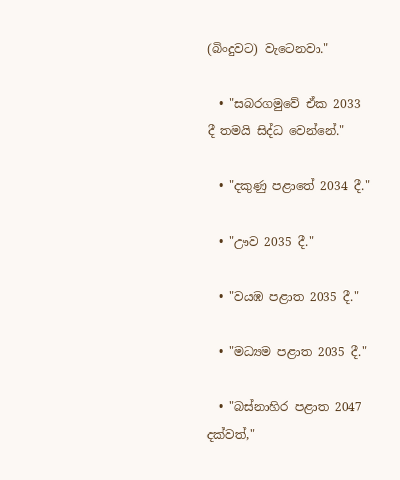(බිංදුවට) වැටෙනවා."

  • "සබරගමුවේ ඒක 2033 දී තමයි සිද්ධ වෙන්නේ."

  • "දකුණු පළාතේ 2034 දී."

  • "ඌව 2035 දී."

  • "වයඹ පළාත 2035 දී."

  • "මධ්‍යම පළාත 2035 දී."

  • "බස්නාහිර පළාත 2047 දක්වත්,"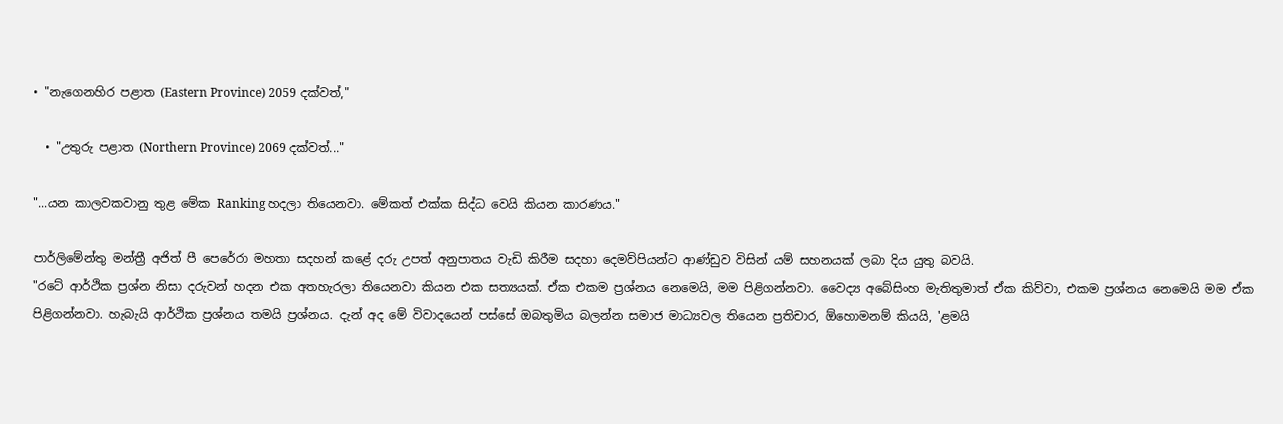• "නැගෙනහිර පළාත (Eastern Province) 2059 දක්වත්,"

  • "උතුරු පළාත (Northern Province) 2069 දක්වත්..."

"...යන කාලවකවානු තුළ මේක Ranking හදලා තියෙනවා. මේකත් එක්ක සිද්ධ වෙයි කියන කාරණය."

පාර්ලිමේන්තු මන්ත්‍රී අජිත් පී පෙරේරා මහතා සදහන් කළේ දරු උපත් අනුපාතය වැඩි කිරීම සදහා දෙමව්පියන්ට ආණ්ඩුව විසින් යම් සහනයක් ලබා දිය යුතු බවයි.
"රටේ ආර්ථික ප්‍රශ්න නිසා දරුවන් හදන එක අතහැරලා තියෙනවා කියන එක සත්‍යයක්. ඒක එකම ප්‍රශ්නය නෙමෙයි, මම පිළිගන්නවා. වෛද්‍ය අබේසිංහ මැතිතුමාත් ඒක කිව්වා, එකම ප්‍රශ්නය නෙමෙයි මම ඒක පිළිගන්නවා. හැබැයි ආර්ථික ප්‍රශ්නය තමයි ප්‍රශ්නය. දැන් අද මේ විවාදයෙන් පස්සේ ඔබතුමිය බලන්න සමාජ මාධ්‍යවල තියෙන ප්‍රතිචාර, ඕහොමනම් කියයි, 'ළමයි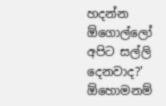හදන්න ඕගොල්ලෝ අපිට සල්ලි දෙනවාද?' ඕහොමනම්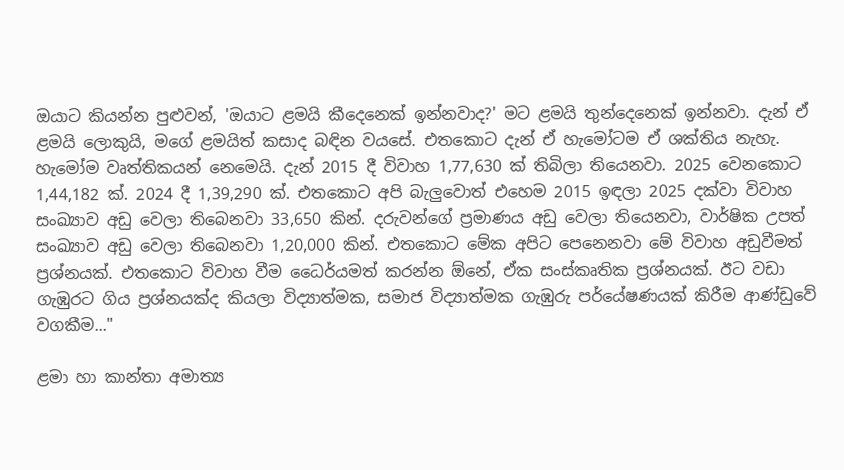ඔයාට කියන්න පුළුවන්, 'ඔයාට ළමයි කීදෙනෙක් ඉන්නවාද?' මට ළමයි තුන්දෙනෙක් ඉන්නවා. දැන් ඒ ළමයි ලොකුයි, මගේ ළමයිත් කසාද බඳින වයසේ. එතකොට දැන් ඒ හැමෝටම ඒ ශක්තිය නැහැ. හැමෝම වෘත්තිකයන් නෙමෙයි. දැන් 2015 දී විවාහ 1,77,630 ක් තිබිලා තියෙනවා. 2025 වෙනකොට 1,44,182 ක්. 2024 දී 1,39,290 ක්. එතකොට අපි බැලුවොත් එහෙම 2015 ඉඳලා 2025 දක්වා විවාහ සංඛ්‍යාව අඩු වෙලා තිබෙනවා 33,650 කින්. දරුවන්ගේ ප්‍රමාණය අඩු වෙලා තියෙනවා, වාර්ෂික උපත් සංඛ්‍යාව අඩු වෙලා තිබෙනවා 1,20,000 කින්. එතකොට මේක අපිට පෙනෙනවා මේ විවාහ අඩුවීමත් ප්‍රශ්නයක්. එතකොට විවාහ වීම ධෛර්යමත් කරන්න ඕනේ, ඒක සංස්කෘතික ප්‍රශ්නයක්. ඊට වඩා ගැඹුරට ගිය ප්‍රශ්නයක්ද කියලා විද්‍යාත්මක, සමාජ විද්‍යාත්මක ගැඹුරු පර්යේෂණයක් කිරීම ආණ්ඩුවේ වගකීම..."

ළමා හා කාන්තා අමාත්‍ය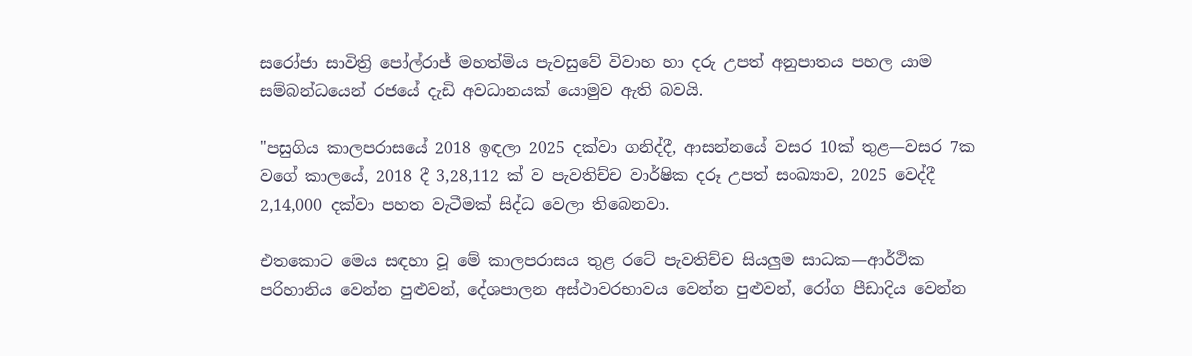සරෝජා සාවිත්‍රි පෝල්රාජ් මහත්මිය පැවසුවේ විවාහ හා දරු උපත් අනුපාතය පහල යාම සම්බන්ධයෙන් රජයේ දැඩි අවධානයක් යොමුව ඇති බවයි.

"පසුගිය කාලපරාසයේ 2018 ඉඳලා 2025 දක්වා ගනිද්දී, ආසන්නයේ වසර 10ක් තුළ—වසර 7ක වගේ කාලයේ, 2018 දී 3,28,112 ක් ව පැවතිච්ච වාර්ෂික දරූ උපත් සංඛ්‍යාව, 2025 වෙද්දී 2,14,000 දක්වා පහත වැටීමක් සිද්ධ වෙලා තිබෙනවා.

එතකොට මෙය සඳහා වූ මේ කාලපරාසය තුළ රටේ පැවතිච්ච සියලුම සාධක—ආර්ථික පරිහානිය වෙන්න පුළුවන්, දේශපාලන අස්ථාවරභාවය වෙන්න පුළුවන්, රෝග පීඩාදිය වෙන්න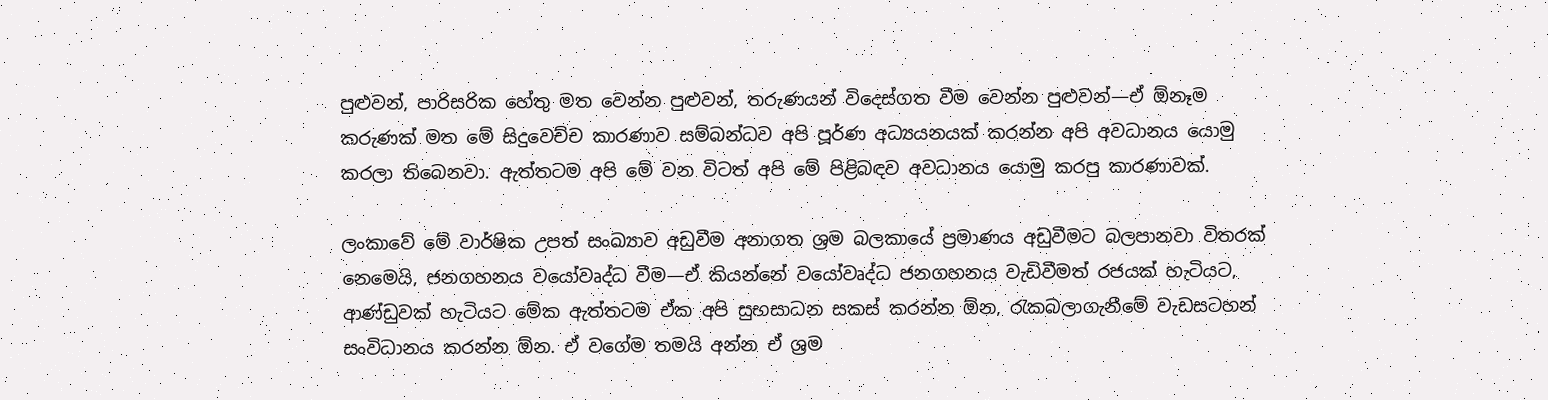පුළුවන්, පාරිසරික හේතු මත වෙන්න පුළුවන්, තරුණයන් විදෙස්ගත වීම වෙන්න පුළුවන්—ඒ ඕනෑම කරුණක් මත මේ සිදුවෙච්ච කාරණාව සම්බන්ධව අපි පූර්ණ අධ්‍යයනයක් කරන්න අපි අවධානය යොමු කරලා තිබෙනවා. ඇත්තටම අපි මේ වන විටත් අපි මේ පිළිබඳව අවධානය යොමු කරපු කාරණාවක්.

ලංකාවේ මේ වාර්ෂික උපත් සංඛ්‍යාව අඩුවීම අනාගත ශ්‍රම බලකායේ ප්‍රමාණය අඩුවීමට බලපානවා විතරක් නෙමෙයි, ජනගහනය වයෝවෘද්ධ වීම—ඒ කියන්නේ වයෝවෘද්ධ ජනගහනය වැඩිවීමත් රජයක් හැටියට, ආණ්ඩුවක් හැටියට මේක ඇත්තටම ඒක අපි සුභසාධන සකස් කරන්න ඕන, රැකබලාගැනීමේ වැඩසටහන් සංවිධානය කරන්න ඕන. ඒ වගේම තමයි අන්න ඒ ශ්‍රම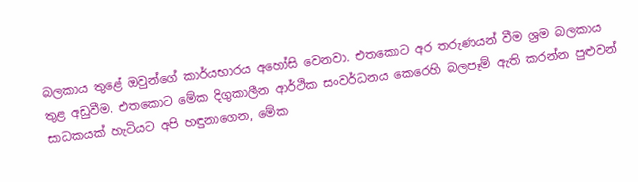බලකාය තුළේ ඔවුන්ගේ කාර්යභාරය අහෝසි වෙනවා. එතකොට අර තරුණයන් වීම ශ්‍රම බලකාය තුළ අඩුවීම. එතකොට මේක දිගුකාලීන ආර්ථික සංවර්ධනය කෙරෙහි බලපෑම් ඇති කරන්න පුළුවන් සාධකයක් හැටියට අපි හඳුනාගෙන, මේක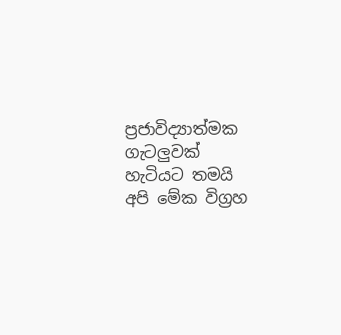ප්‍රජාවිද්‍යාත්මක ගැටලුවක් හැටියට තමයි අපි මේක විග්‍රහ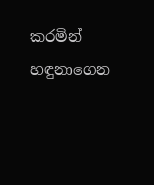කරමින් හඳුනාගෙන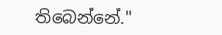තිබෙන්නේ."